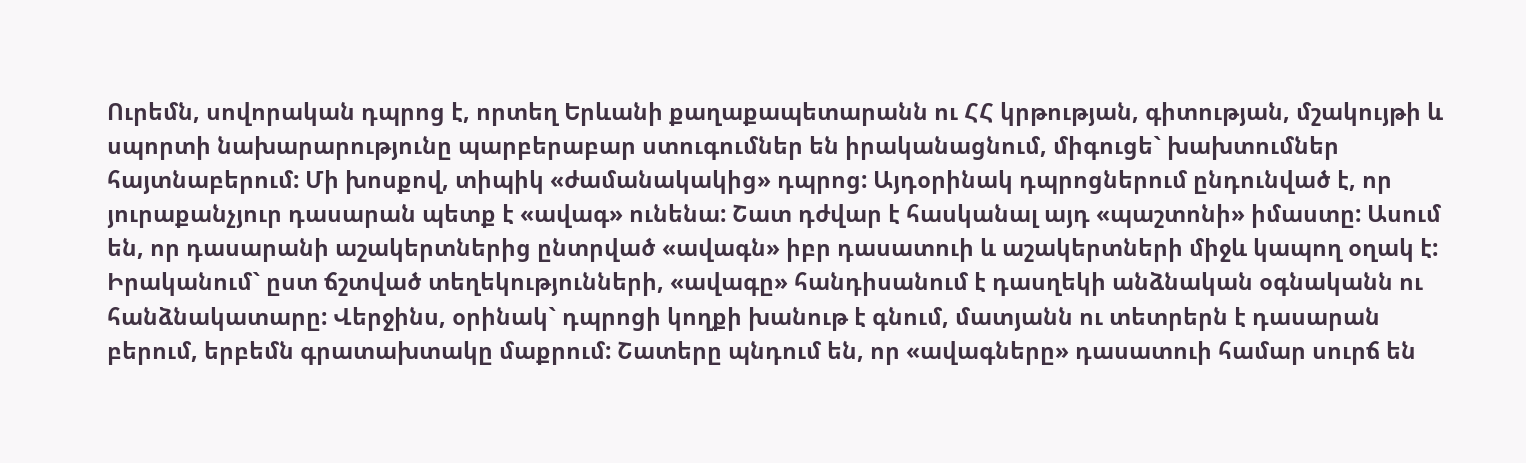Ուրեմն, սովորական դպրոց է, որտեղ Երևանի քաղաքապետարանն ու ՀՀ կրթության, գիտության, մշակույթի և սպորտի նախարարությունը պարբերաբար ստուգումներ են իրականացնում, միգուցե` խախտումներ հայտնաբերում: Մի խոսքով, տիպիկ «ժամանակակից» դպրոց: Այդօրինակ դպրոցներում ընդունված է, որ յուրաքանչյուր դասարան պետք է «ավագ» ունենա: Շատ դժվար է հասկանալ այդ «պաշտոնի» իմաստը: Ասում են, որ դասարանի աշակերտներից ընտրված «ավագն» իբր դասատուի և աշակերտների միջև կապող օղակ է: Իրականում` ըստ ճշտված տեղեկությունների, «ավագը» հանդիսանում է դասղեկի անձնական օգնականն ու հանձնակատարը: Վերջինս, օրինակ` դպրոցի կողքի խանութ է գնում, մատյանն ու տետրերն է դասարան բերում, երբեմն գրատախտակը մաքրում: Շատերը պնդում են, որ «ավագները» դասատուի համար սուրճ են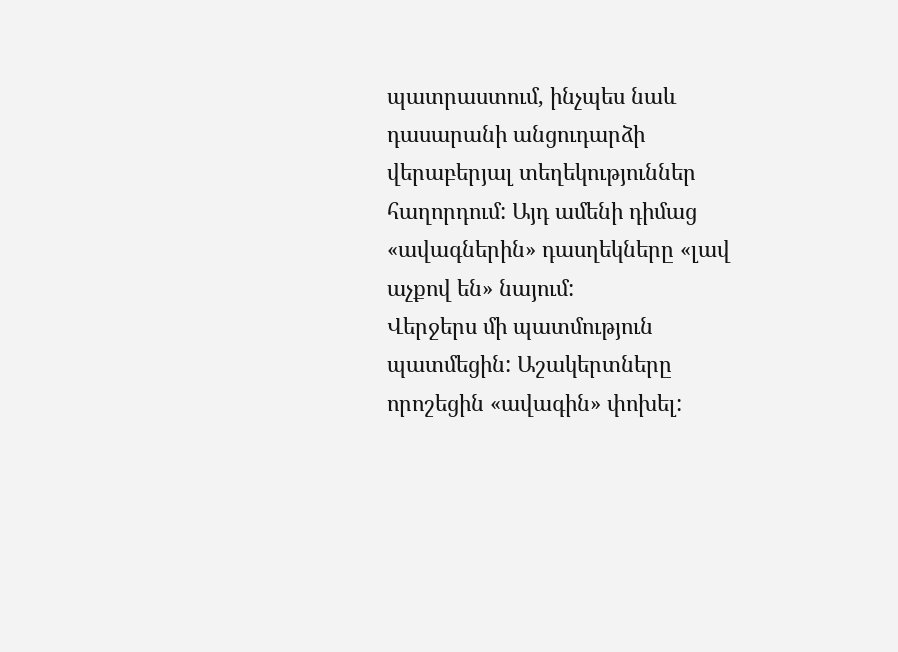պատրաստում, ինչպես նաև դասարանի անցուդարձի վերաբերյալ տեղեկություններ հաղորդում: Այդ ամենի դիմաց «ավագներին» դասղեկները «լավ աչքով են» նայում:
Վերջերս մի պատմություն պատմեցին: Աշակերտները որոշեցին «ավագին» փոխել: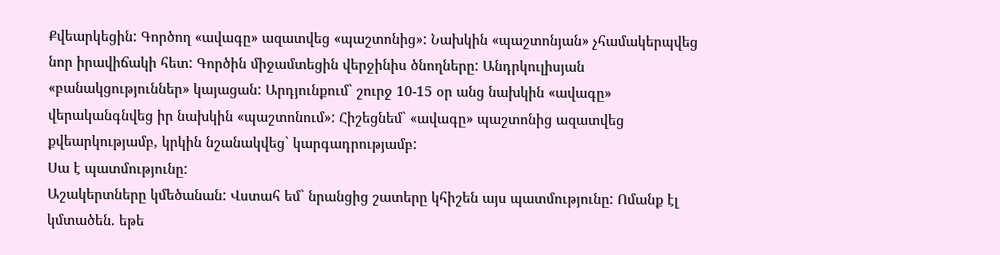Քվեարկեցին: Գործող «ավագը» ազատվեց «պաշտոնից»: Նախկին «պաշտոնյան» չհամակերպվեց նոր իրավիճակի հետ: Գործին միջամտեցին վերջինիս ծնողները: Անդրկուլիսյան «բանակցություններ» կայացան: Արդյունքում` շուրջ 10-15 օր անց նախկին «ավագը» վերականգնվեց իր նախկին «պաշտոնում»: Հիշեցնեմ` «ավագը» պաշտոնից ազատվեց քվեարկությամբ, կրկին նշանակվեց` կարգադրությամբ:
Սա է պատմությունը:
Աշակերտները կմեծանան: Վստահ եմ` նրանցից շատերը կհիշեն այս պատմությունը: Ոմանք էլ կմտածեն. եթե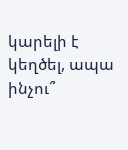կարելի է կեղծել, ապա ինչու՞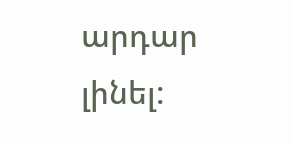արդար լինել: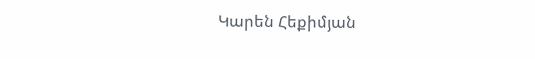Կարեն Հեքիմյան